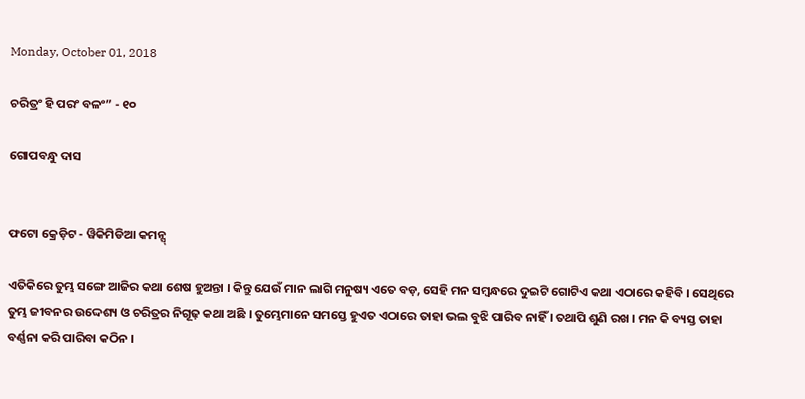Monday, October 01, 2018

ଚରିତ୍ରଂ ହି ପରଂ ବଳଂ” - ୧୦

ଗୋପବନ୍ଧୁ ଦାସ


ଫଟୋ କ୍ରେଡ଼ିଟ - ୱିକିମିଡିଆ କମନ୍ସ୍

ଏତିକିରେ ତୁମ୍ଭ ସଙ୍ଗେ ଆଜିର କଥା ଶେଷ ହୁଅନ୍ତା । କିନ୍ତୁ ଯେଉଁ ମାନ ଲାଗି ମନୁଷ୍ୟ ଏତେ ବଡ଼, ସେହି ମନ ସମ୍ୱନ୍ଧରେ ଦୁଇଟି ଗୋଟିଏ କଥା ଏଠାରେ କହିବି । ସେଥିରେ ତୁମ୍ଭ ଜୀବନର ଉଦ୍ଦେଶ୍ୟ ଓ ଚରିତ୍ରର ନିଗୂଢ଼ କଥା ଅଛି । ତୁମ୍ଭେମାନେ ସମସ୍ତେ ହୁଏତ ଏଠାରେ ତାହା ଭଲ ବୁଝି ପାରିବ ନାହିଁ । ତଥାପି ଶୁଣି ରଖ । ମନ କି ବ୍ୟସ୍ତ ତାହା ବର୍ଣ୍ଣନା କରି ପାରିବା କଠିନ ।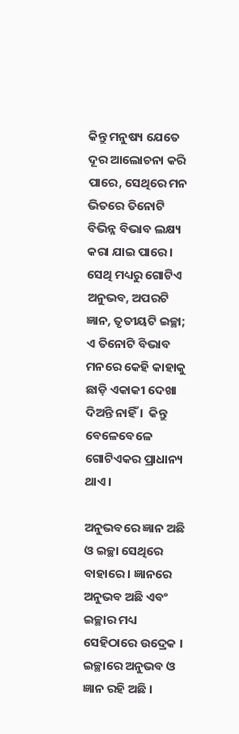କିନ୍ତୁ ମନୁଷ୍ୟ ଯେତେ ଦୂର ଆଲୋଚନା କରି ପାରେ, ସେଥିରେ ମନ ଭିତରେ ତିନୋଟି ବିଭିନ୍ନ ବିଭାବ ଲକ୍ଷ୍ୟ କରା ଯାଇ ପାରେ । ସେଥି ମଧ୍ୟରୁ ଗୋଟିଏ ଅନୁଭବ, ଅପରଟି ଜ୍ଞାନ, ତୃତୀୟଟି ଇଚ୍ଛା; ଏ ତିନୋଟି ବିଭାବ ମନରେ କେହି କାହାକୁ ଛାଡ଼ି ଏକାକୀ ଦେଖା ଦିଅନ୍ତି ନାହିଁ ।  କିନ୍ତୁ ବେଳେବେଳେ ଗୋଟିଏକର ପ୍ରାଧାନ୍ୟ ଥାଏ ।

ଅନୁଭବରେ ଜ୍ଞାନ ଅଛି ଓ ଇଚ୍ଛା ସେଥିରେ ବାହାରେ । ଜ୍ଞାନରେ ଅନୁଭବ ଅଛି ଏବଂ ଇଚ୍ଛାର ମଧ୍ୟ ସେହିଠାରେ ଉଦ୍ରେକ । ଇଚ୍ଛାରେ ଅନୁଭବ ଓ ଜ୍ଞାନ ରହି ଅଛି ।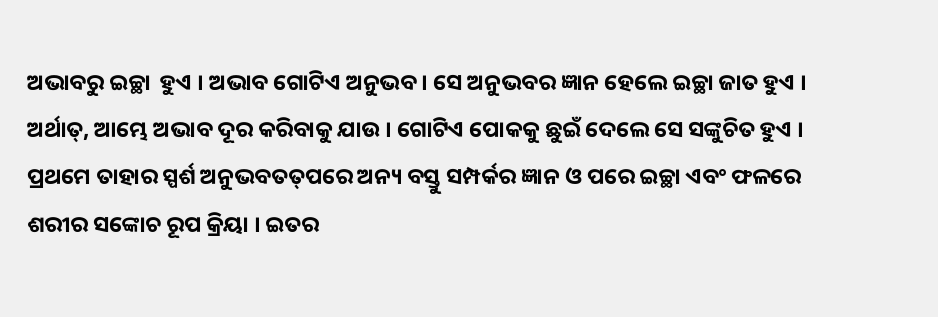ଅଭାବରୁ ଇଚ୍ଛା  ହୁଏ । ଅଭାବ ଗୋଟିଏ ଅନୁଭବ । ସେ ଅନୁଭବର ଜ୍ଞାନ ହେଲେ ଇଚ୍ଛା ଜାତ ହୁଏ । ଅର୍ଥାତ୍, ଆମ୍ଭେ ଅଭାବ ଦୂର କରିବାକୁ ଯାଉ । ଗୋଟିଏ ପୋକକୁ ଛୁଇଁ ଦେଲେ ସେ ସଙ୍କୁଚିତ ହୁଏ । ପ୍ରଥମେ ତାହାର ସ୍ପର୍ଶ ଅନୁଭବତତ୍‌ପରେ ଅନ୍ୟ ବସ୍ତୁ ସମ୍ପର୍କର ଜ୍ଞାନ ଓ ପରେ ଇଚ୍ଛା ଏବଂ ଫଳରେ ଶରୀର ସଙ୍କୋଚ ରୂପ କ୍ରିୟା । ଇତର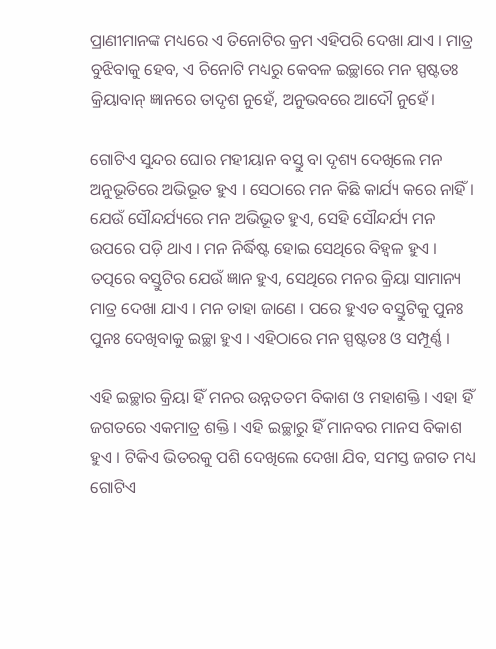ପ୍ରାଣୀମାନଙ୍କ ମଧ୍ୟରେ ଏ ତିନୋଟିର କ୍ରମ ଏହିପରି ଦେଖା ଯାଏ । ମାତ୍ର ବୁଝିବାକୁ ହେବ, ଏ ଚିନୋଟି ମଧ୍ୟରୁ କେବଳ ଇଚ୍ଛାରେ ମନ ସ୍ପଷ୍ଟତଃ କ୍ରିୟାବାନ୍ ଜ୍ଞାନରେ ତାଦୃଶ ନୁହେଁ, ଅନୁଭବରେ ଆଦୌ ନୁହେଁ।

ଗୋଟିଏ ସୁନ୍ଦର ଘୋର ମହୀୟାନ ବସ୍ତୁ ବା ଦୃଶ୍ୟ ଦେଖିଲେ ମନ ଅନୁଭୂତିରେ ଅଭିଭୂତ ହୁଏ । ସେଠାରେ ମନ କିଛି କାର୍ଯ୍ୟ କରେ ନାହିଁ । ଯେଉଁ ସୌନ୍ଦର୍ଯ୍ୟରେ ମନ ଅଭିଭୂତ ହୁଏ, ସେହି ସୌନ୍ଦର୍ଯ୍ୟ ମନ ଉପରେ ପଡ଼ି ଥାଏ । ମନ ନିର୍ଦ୍ଧିଷ୍ଟ ହୋଇ ସେଥିରେ ବିହ୍ୱଳ ହୁଏ । ତତ୍ପରେ ବସ୍ତୁଟିର ଯେଉଁ ଜ୍ଞାନ ହୁଏ, ସେଥିରେ ମନର କ୍ରିୟା ସାମାନ୍ୟ ମାତ୍ର ଦେଖା ଯାଏ । ମନ ତାହା ଜାଣେ । ପରେ ହୁଏତ ବସ୍ତୁଟିକୁ ପୁନଃ ପୁନଃ ଦେଖିବାକୁ ଇଚ୍ଛା ହୁଏ । ଏହିଠାରେ ମନ ସ୍ପଷ୍ଟତଃ ଓ ସମ୍ପୂର୍ଣ୍ଣ ।

ଏହି ଇଚ୍ଛାର କ୍ରିୟା ହିଁ ମନର ଉନ୍ନତତମ ବିକାଶ ଓ ମହାଶକ୍ତି । ଏହା ହିଁ ଜଗତରେ ଏକମାତ୍ର ଶକ୍ତି । ଏହି ଇଚ୍ଛାରୁ ହିଁ ମାନବର ମାନସ ବିକାଶ ହୁଏ । ଟିକିଏ ଭିତରକୁ ପଶି ଦେଖିଲେ ଦେଖା ଯିବ, ସମସ୍ତ ଜଗତ ମଧ୍ୟ ଗୋଟିଏ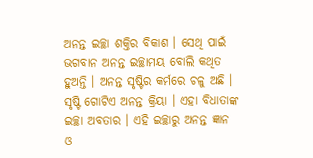ଅନନ୍ତ ଇଚ୍ଛା ଶକ୍ତିର ବିକାଶ । ସେଥି ପାଇଁ ଭଗବାନ ଅନନ୍ତ ଇଚ୍ଛାମୟ ବୋଲି କଥିତ ହୁଅନ୍ତି । ଅନନ୍ତ ସୃଷ୍ଟିର କର୍ମରେ ଚଳୁ ଅଛି । ସୃଷ୍ଟି ଗୋଟିଏ ଅନନ୍ତ କ୍ରିୟା । ଏହା ବିଧାତାଙ୍କ ଇଚ୍ଛା ଅବତାର । ଏହି ଇଚ୍ଛାରୁ ଅନନ୍ତ ଜ୍ଞାନ ଓ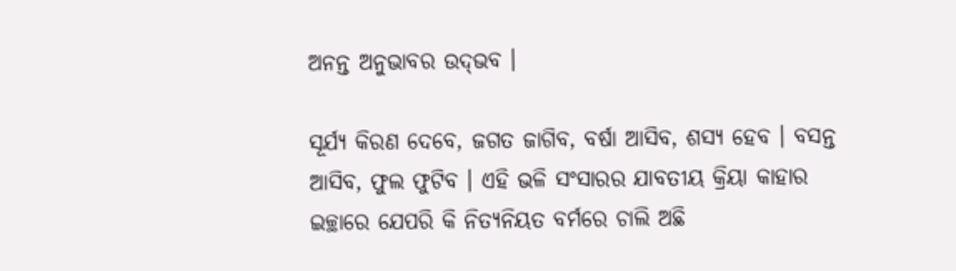ଅନନ୍ତ ଅନୁଭାବର ଉଦ୍‌ଭବ ।

ସୂର୍ଯ୍ୟ କିରଣ ଦେବେ, ଜଗତ ଜାଗିବ, ବର୍ଷା ଆସିବ, ଶସ୍ୟ ହେବ । ବସନ୍ତ ଆସିବ, ଫୁଲ ଫୁଟିବ । ଏହି ଭଳି ସଂସାରର ଯାବତୀୟ କ୍ରିୟା କାହାର ଇଚ୍ଛାରେ ଯେପରି କି ନିତ୍ୟନିୟତ ବର୍ମରେ ଚାଲି ଅଛି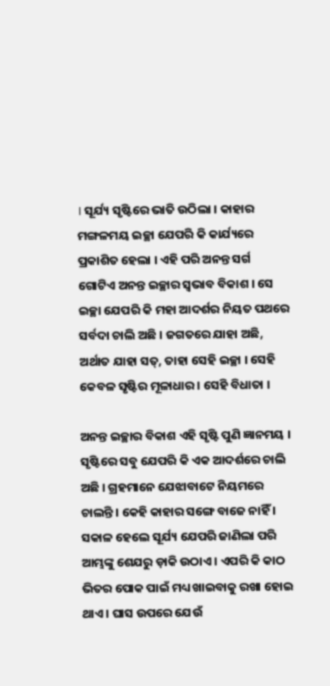। ସୂର୍ଯ୍ୟ ସୃଷ୍ଟିରେ ଭାତି ଉଠିଲା । କାହାର ମଙ୍ଗଳମୟ ଇଚ୍ଛା ଯେପରି କି କାର୍ଯ୍ୟରେ ପ୍ରକାଶିତ ହେଲା । ଏହି ପରି ଅନନ୍ତ ସର୍ଗ ଗୋଟିଏ ଅନନ୍ତ ଇଚ୍ଛାର ସ୍ୱଭାବ ବିକାଶ । ସେ ଇଚ୍ଛା ଯେପରି କି ମହା ଆଦର୍ଶର ନିୟତ ପଥରେ ସର୍ବଦା ଚାଲି ଅଛି । ଜଗତରେ ଯାହା ଅଛି, ଅର୍ଥାତ ଯାହା ସତ୍, ତାହା ସେହି ଇଚ୍ଛା । ସେହି କେବଳ ସୃଷ୍ଟିର ମୂଳାଧାର । ସେହି ବିଧାତା ।

ଅନନ୍ତ ଇଚ୍ଛାର ବିକାଶ ଏହି ସୃଷ୍ଟି ପୁଣି ଜ୍ଞାନମୟ । ସୃଷ୍ଟିରେ ସବୁ ଯେପରି କି ଏକ ଆଦର୍ଶରେ ଚାଲି ଅଛି । ଗ୍ରହମାନେ ଯେଝାବାଟେ ନିୟମରେ ଚାଲନ୍ତି । କେହି କାହାର ସଙ୍ଗେ ବାଜେ ନାହିଁ । ସକାଳ ହେଲେ ସୂର୍ଯ୍ୟ ଯେପରି ଜାଣିଲା ପରି ଆମ୍ଭଙ୍କୁ ଶେଯରୁ ଡ଼ାକି ଉଠାଏ । ଏପରି କି କାଠ ଭିତର ପୋକ ପାଇଁ ମଧ୍ୟ ଖାଇବାକୁ ରଖା ହୋଇ ଥାଏ । ଘାସ ଉପରେ ଯେଉଁ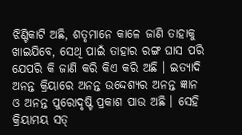ଝିଣ୍ଟିକାଟି ଅଛି, ଶତୃମାନେ କାଳେ ଜାଣି ତାହାକୁ ଖାଇଯିବେ, ସେଥି ପାଇଁ ତାହାର ରଙ୍ଗ ଘାସ ପରି ଯେପରି କି ଜାଣି କରି କିଏ କରି ଅଛି । ଇତ୍ୟାଦି ଅନନ୍ତ କ୍ରିୟାରେ ଅନନ୍ତ ଉଦ୍ଦେଶ୍ୟର ଅନନ୍ତ ଜ୍ଞାନ ଓ ଅନନ୍ତ ପୁରୋଦୃଷ୍ଟି ପ୍ରକାଶ ପାଉ ଅଛି । ସେହି କ୍ରିୟାମୟ ସତ୍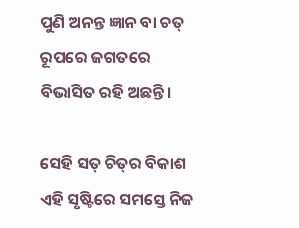ପୁଣି ଅନନ୍ତ ଜ୍ଞାନ ବା ଚତ୍ ରୂପରେ ଜଗତରେ ବିଭାସିତ ରହି ଅଛନ୍ତି।

ସେହି ସତ୍ ଚିତ୍‌ର ବିକାଶ ଏହି ସୃଷ୍ଟିରେ ସମସ୍ତେ ନିଜ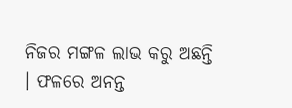ନିଜର ମଙ୍ଗଳ ଲାଭ କରୁ ଅଛନ୍ତି । ଫଳରେ ଅନନ୍ତ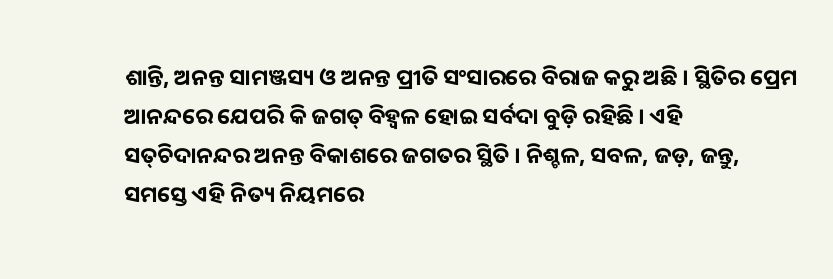ଶାନ୍ତି, ଅନନ୍ତ ସାମଞ୍ଜସ୍ୟ ଓ ଅନନ୍ତ ପ୍ରୀତି ସଂସାରରେ ବିରାଜ କରୁ ଅଛି । ସ୍ଥିତିର ପ୍ରେମ ଆନନ୍ଦରେ ଯେପରି କି ଜଗତ୍ ବିହ୍ୱଳ ହୋଇ ସର୍ବଦା ବୁଡ଼ି ରହିଛି । ଏହି ସତ୍‌ଚିଦାନନ୍ଦର ଅନନ୍ତ ବିକାଶରେ ଜଗତର ସ୍ଥିତି । ନିଶ୍ଚଳ, ସବଳ, ଜଡ଼, ଜନ୍ତୁ, ସମସ୍ତେ ଏହି ନିତ୍ୟ ନିୟମରେ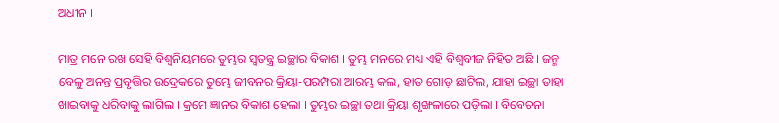ଅଧୀନ ।

ମାତ୍ର ମନେ ରଖ ସେହି ବିଶ୍ୱନିୟମରେ ତୁମ୍ଭର ସ୍ୱତନ୍ତ୍ର ଇଚ୍ଛାର ବିକାଶ । ତୁମ୍ଭ ମନରେ ମଧ୍ୟ ଏହି ବିଶ୍ୱବୀଜ ନିହିତ ଅଛି । ଜନ୍ମ ବେଳୁ ଅନନ୍ତ ପ୍ରବୃତ୍ତିର ଉଦ୍ରେକରେ ତୁମ୍ଭେ ଜୀବନର କ୍ରିୟା-ପରମ୍ପରା ଆରମ୍ଭ କଲ, ହାତ ଗୋଡ଼ ଛାଟିଲ, ଯାହା ଇଚ୍ଛା ତାହା ଖାଇବାକୁ ଧରିବାକୁ ଲାଗିଲ । କ୍ରମେ ଜ୍ଞାନର ବିକାଶ ହେଲା । ତୁମ୍ଭର ଇଚ୍ଛା ତଥା କ୍ରିୟା ଶୃଙ୍ଖଳାରେ ପଡ଼ିଲା । ବିବେଚନା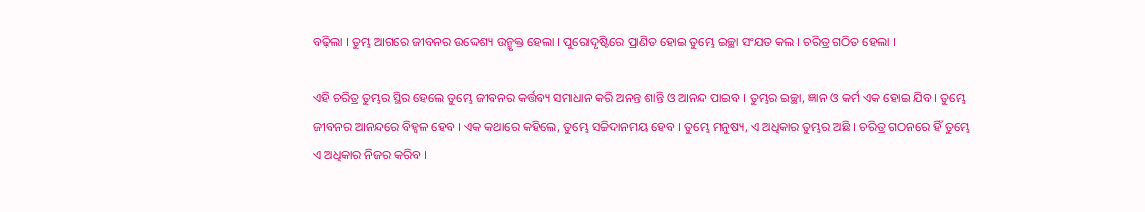ବଢ଼ିଲା । ତୁମ୍ଭ ଆଗରେ ଜୀବନର ଉଦ୍ଦେଶ୍ୟ ଉନ୍ମୃକ୍ତ ହେଲା । ପୁରୋଦୃଷ୍ଟିରେ ପ୍ରାଣିତ ହୋଇ ତୁମ୍ଭେ ଇଚ୍ଛା ସଂଯତ କଲ । ଚରିତ୍ର ଗଠିତ ହେଲା ।

ଏହି ଚରିତ୍ର ତୁମ୍ଭର ସ୍ଥିର ହେଲେ ତୁମ୍ଭେ ଜୀବନର କର୍ତ୍ତବ୍ୟ ସମାଧାନ କରି ଅନନ୍ତ ଶାନ୍ତି ଓ ଆନନ୍ଦ ପାଇବ । ତୁମ୍ଭର ଇଚ୍ଛା, ଜ୍ଞାନ ଓ କର୍ମ ଏକ ହୋଇ ଯିବ । ତୁମ୍ଭେ ଜୀବନର ଆନନ୍ଦରେ ବିହ୍ୱଳ ହେବ । ଏକ କଥାରେ କହିଲେ, ତୁମ୍ଭେ ସଚ୍ଚିଦାନମୟ ହେବ । ତୁମ୍ଭେ ମନୁଷ୍ୟ, ଏ ଅଧିକାର ତୁମ୍ଭର ଅଛି । ଚରିତ୍ର ଗଠନରେ ହିଁ ତୁମ୍ଭେ ଏ ଅଧିକାର ନିଜର କରିବ ।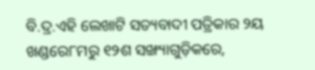ବି.ଦ୍ର.ଏହି ଲେଖାଟି ସତ୍ୟବାଦୀ ପତ୍ରିକାର ୨ୟ ଖଣ୍ଡରେ୮ମରୁ ୧୨ଶ ସଙ୍ଖ୍ୟାଗୁଡ଼ିକରେ,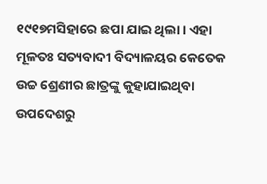୧୯୧୭ମସିହାରେ ଛପା ଯାଇ ଥିଲା । ଏହା ମୂଳତଃ ସତ୍ୟବାଦୀ ବିଦ୍ୟାଳୟର କେତେକ ଉଚ୍ଚ ଶ୍ରେଣୀର ଛାତ୍ରଙ୍କୁ କୁହାଯାଇଥିବା ଉପଦେଶରୁ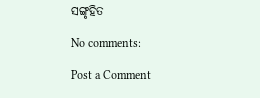ସଙ୍ଗୃହିତ

No comments:

Post a Comment